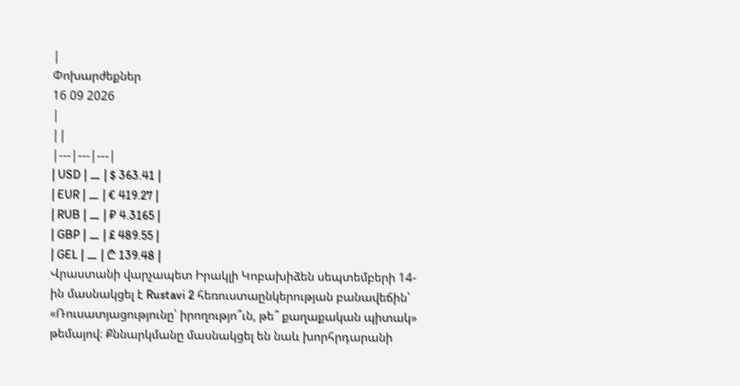|
Փոխարժեքներ
16 09 2026
|
||
|---|---|---|
| USD | ⚊ | $ 363.41 |
| EUR | ⚊ | € 419.27 |
| RUB | ⚊ | ₽ 4.3165 |
| GBP | ⚊ | £ 489.55 |
| GEL | ⚊ | ₾ 139.48 |
Վրաստանի վարչապետ Իրակլի Կոբախիձեն սեպտեմբերի 14-ին մասնակցել է Rustavi 2 հեռուստաընկերության բանավեճին՝ «Ռուսատյացությունը՝ իրողությո՞ւն, թե՞ քաղաքական պիտակ» թեմայով։ Քննարկմանը մասնակցել են նաև խորհրդարանի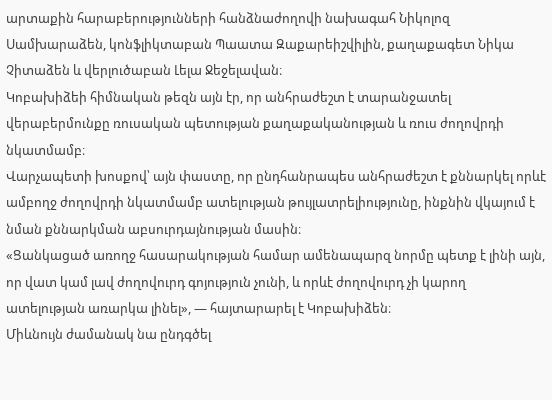արտաքին հարաբերությունների հանձնաժողովի նախագահ Նիկոլոզ Սամխարաձեն, կոնֆլիկտաբան Պաատա Զաքարեիշվիլին, քաղաքագետ Նիկա Չիտաձեն և վերլուծաբան Լելա Ջեջելավան։
Կոբախիձեի հիմնական թեզն այն էր, որ անհրաժեշտ է տարանջատել վերաբերմունքը ռուսական պետության քաղաքականության և ռուս ժողովրդի նկատմամբ։
Վարչապետի խոսքով՝ այն փաստը, որ ընդհանրապես անհրաժեշտ է քննարկել որևէ ամբողջ ժողովրդի նկատմամբ ատելության թույլատրելիությունը, ինքնին վկայում է նման քննարկման աբսուրդայնության մասին։
«Ցանկացած առողջ հասարակության համար ամենապարզ նորմը պետք է լինի այն, որ վատ կամ լավ ժողովուրդ գոյություն չունի, և որևէ ժողովուրդ չի կարող ատելության առարկա լինել», — հայտարարել է Կոբախիձեն։
Միևնույն ժամանակ նա ընդգծել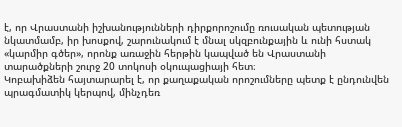է, որ Վրաստանի իշխանությունների դիրքորոշումը ռուսական պետության նկատմամբ, իր խոսքով, շարունակում է մնալ սկզբունքային և ունի հստակ «կարմիր գծեր», որոնք առաջին հերթին կապված են Վրաստանի տարածքների շուրջ 20 տոկոսի օկուպացիայի հետ։
Կոբախիձեն հայտարարել է, որ քաղաքական որոշումները պետք է ընդունվեն պրագմատիկ կերպով, մինչդեռ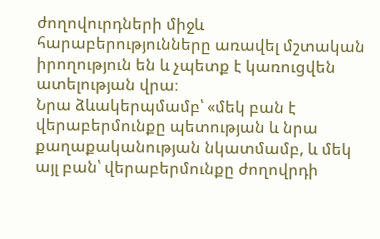ժողովուրդների միջև հարաբերությունները առավել մշտական իրողություն են և չպետք է կառուցվեն ատելության վրա։
Նրա ձևակերպմամբ՝ «մեկ բան է վերաբերմունքը պետության և նրա քաղաքականության նկատմամբ, և մեկ այլ բան՝ վերաբերմունքը ժողովրդի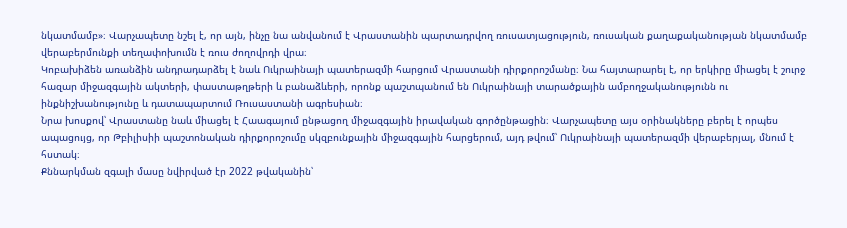նկատմամբ»։ Վարչապետը նշել է, որ այն, ինչը նա անվանում է Վրաստանին պարտադրվող ռուսատյացություն, ռուսական քաղաքականության նկատմամբ վերաբերմունքի տեղափոխումն է ռուս ժողովրդի վրա։
Կոբախիձեն առանձին անդրադարձել է նաև Ուկրաինայի պատերազմի հարցում Վրաստանի դիրքորոշմանը։ Նա հայտարարել է, որ երկիրը միացել է շուրջ հազար միջազգային ակտերի, փաստաթղթերի և բանաձևերի, որոնք պաշտպանում են Ուկրաինայի տարածքային ամբողջականությունն ու ինքնիշխանությունը և դատապարտում Ռուսաստանի ագրեսիան։
Նրա խոսքով՝ Վրաստանը նաև միացել է Հաագայում ընթացող միջազգային իրավական գործընթացին։ Վարչապետը այս օրինակները բերել է որպես ապացույց, որ Թբիլիսիի պաշտոնական դիրքորոշումը սկզբունքային միջազգային հարցերում, այդ թվում՝ Ուկրաինայի պատերազմի վերաբերյալ, մնում է հստակ։
Քննարկման զգալի մասը նվիրված էր 2022 թվականին՝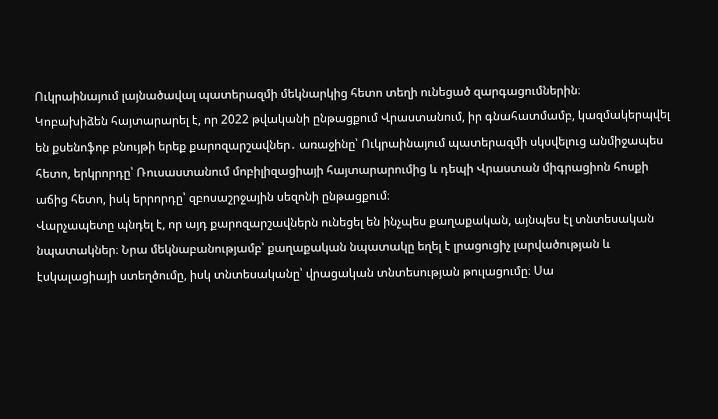Ուկրաինայում լայնածավալ պատերազմի մեկնարկից հետո տեղի ունեցած զարգացումներին։
Կոբախիձեն հայտարարել է, որ 2022 թվականի ընթացքում Վրաստանում, իր գնահատմամբ, կազմակերպվել են քսենոֆոբ բնույթի երեք քարոզարշավներ․ առաջինը՝ Ուկրաինայում պատերազմի սկսվելուց անմիջապես հետո, երկրորդը՝ Ռուսաստանում մոբիլիզացիայի հայտարարումից և դեպի Վրաստան միգրացիոն հոսքի աճից հետո, իսկ երրորդը՝ զբոսաշրջային սեզոնի ընթացքում։
Վարչապետը պնդել է, որ այդ քարոզարշավներն ունեցել են ինչպես քաղաքական, այնպես էլ տնտեսական նպատակներ։ Նրա մեկնաբանությամբ՝ քաղաքական նպատակը եղել է լրացուցիչ լարվածության և էսկալացիայի ստեղծումը, իսկ տնտեսականը՝ վրացական տնտեսության թուլացումը։ Սա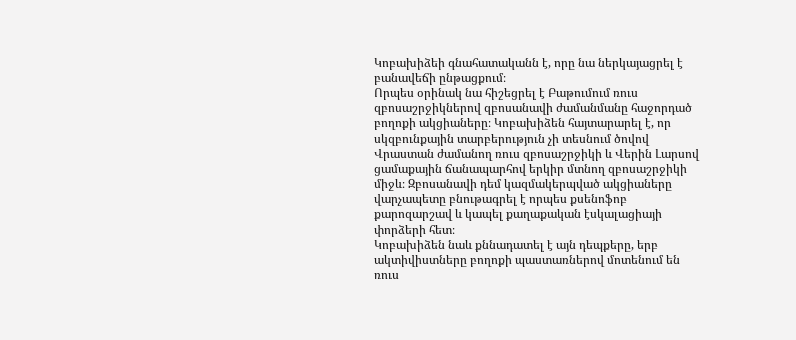Կոբախիձեի գնահատականն է, որը նա ներկայացրել է բանավեճի ընթացքում։
Որպես օրինակ նա հիշեցրել է Բաթումում ռուս զբոսաշրջիկներով զբոսանավի ժամանմանը հաջորդած բողոքի ակցիաները։ Կոբախիձեն հայտարարել է, որ սկզբունքային տարբերություն չի տեսնում ծովով Վրաստան ժամանող ռուս զբոսաշրջիկի և Վերին Լարսով ցամաքային ճանապարհով երկիր մտնող զբոսաշրջիկի միջև։ Զբոսանավի դեմ կազմակերպված ակցիաները վարչապետը բնութագրել է որպես քսենոֆոբ քարոզարշավ և կապել քաղաքական էսկալացիայի փորձերի հետ։
Կոբախիձեն նաև քննադատել է այն դեպքերը, երբ ակտիվիստները բողոքի պաստառներով մոտենում են ռուս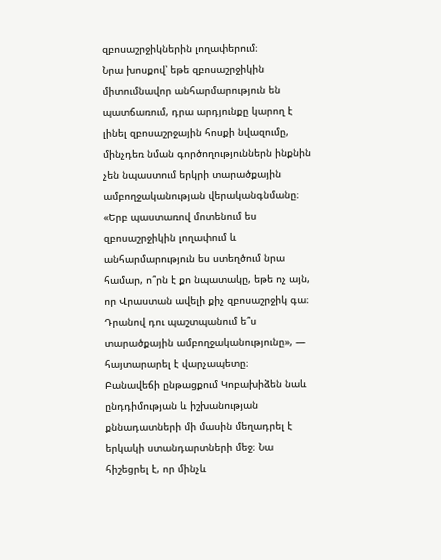զբոսաշրջիկներին լողափերում։
Նրա խոսքով՝ եթե զբոսաշրջիկին միտումնավոր անհարմարություն են պատճառում, դրա արդյունքը կարող է լինել զբոսաշրջային հոսքի նվազումը, մինչդեռ նման գործողություններն ինքնին չեն նպաստում երկրի տարածքային ամբողջականության վերականգնմանը։
«Երբ պաստառով մոտենում ես զբոսաշրջիկին լողափում և անհարմարություն ես ստեղծում նրա համար, ո՞րն է քո նպատակը, եթե ոչ այն, որ Վրաստան ավելի քիչ զբոսաշրջիկ գա։ Դրանով դու պաշտպանում ե՞ս տարածքային ամբողջականությունը», — հայտարարել է վարչապետը։
Բանավեճի ընթացքում Կոբախիձեն նաև ընդդիմության և իշխանության քննադատների մի մասին մեղադրել է երկակի ստանդարտների մեջ։ Նա հիշեցրել է, որ մինչև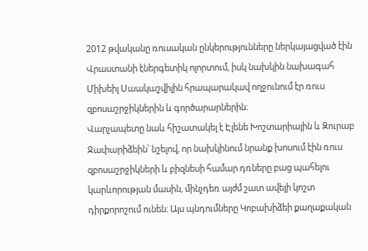2012 թվականը ռուսական ընկերությունները ներկայացված էին Վրաստանի էներգետիկ ոլորտում, իսկ նախկին նախագահ Միխեիլ Սաակաշվիլին հրապարակավ ողջունում էր ռուս զբոսաշրջիկներին և գործարարներին։
Վարչապետը նաև հիշատակել է Էլենե Խոշտարիային և Զուրաբ Ջափարիձեին՝ նշելով, որ նախկինում նրանք խոսում էին ռուս զբոսաշրջիկների և բիզնեսի համար դռները բաց պահելու կարևորության մասին, մինչդեռ այժմ շատ ավելի կոշտ դիրքորոշում ունեն։ Այս պնդումները Կոբախիձեի քաղաքական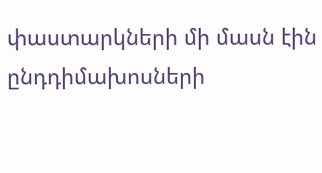փաստարկների մի մասն էին ընդդիմախոսների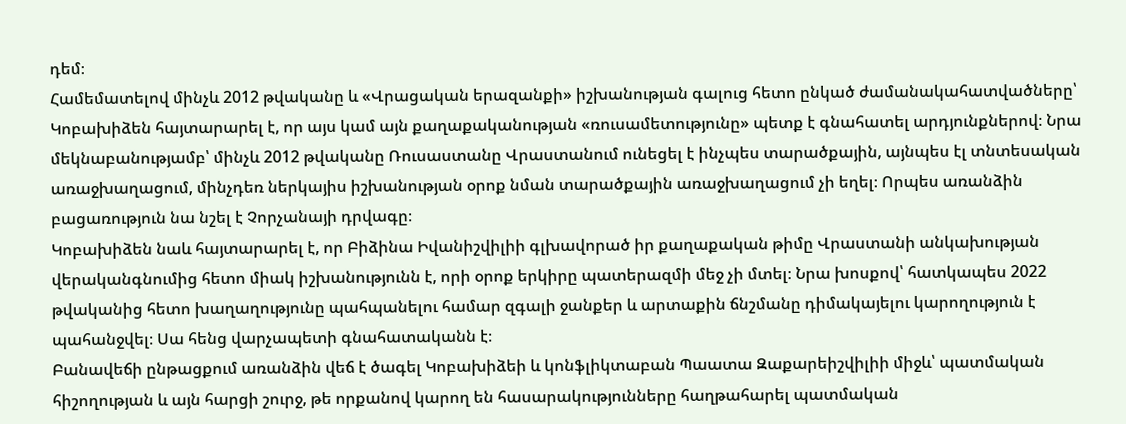դեմ։
Համեմատելով մինչև 2012 թվականը և «Վրացական երազանքի» իշխանության գալուց հետո ընկած ժամանակահատվածները՝ Կոբախիձեն հայտարարել է, որ այս կամ այն քաղաքականության «ռուսամետությունը» պետք է գնահատել արդյունքներով։ Նրա մեկնաբանությամբ՝ մինչև 2012 թվականը Ռուսաստանը Վրաստանում ունեցել է ինչպես տարածքային, այնպես էլ տնտեսական առաջխաղացում, մինչդեռ ներկայիս իշխանության օրոք նման տարածքային առաջխաղացում չի եղել։ Որպես առանձին բացառություն նա նշել է Չորչանայի դրվագը։
Կոբախիձեն նաև հայտարարել է, որ Բիձինա Իվանիշվիլիի գլխավորած իր քաղաքական թիմը Վրաստանի անկախության վերականգնումից հետո միակ իշխանությունն է, որի օրոք երկիրը պատերազմի մեջ չի մտել։ Նրա խոսքով՝ հատկապես 2022 թվականից հետո խաղաղությունը պահպանելու համար զգալի ջանքեր և արտաքին ճնշմանը դիմակայելու կարողություն է պահանջվել։ Սա հենց վարչապետի գնահատականն է։
Բանավեճի ընթացքում առանձին վեճ է ծագել Կոբախիձեի և կոնֆլիկտաբան Պաատա Զաքարեիշվիլիի միջև՝ պատմական հիշողության և այն հարցի շուրջ, թե որքանով կարող են հասարակությունները հաղթահարել պատմական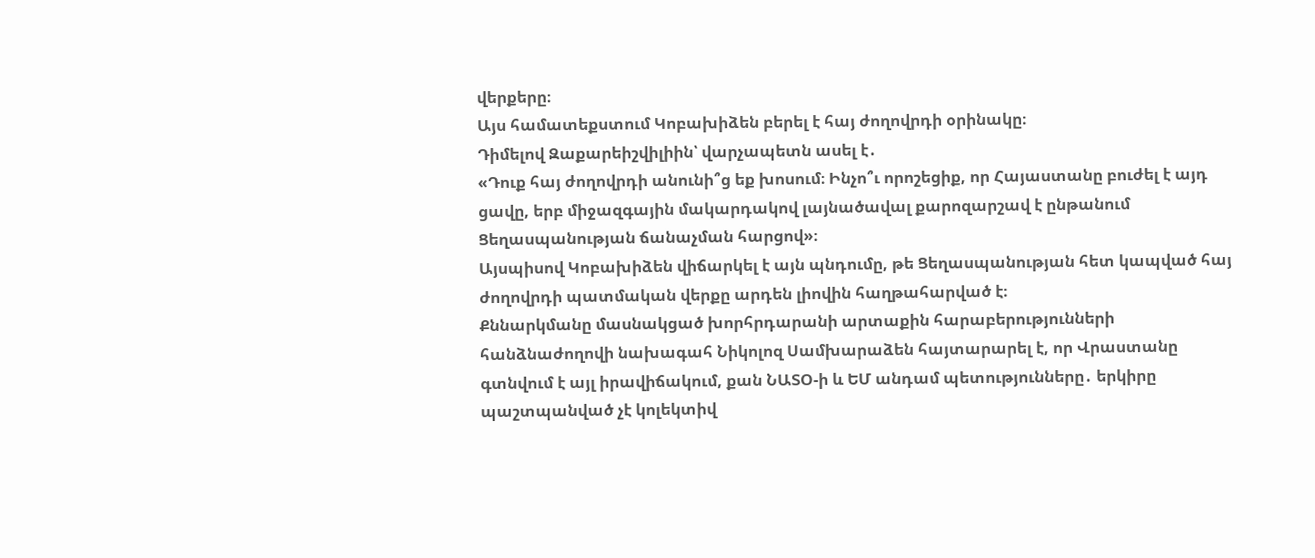վերքերը։
Այս համատեքստում Կոբախիձեն բերել է հայ ժողովրդի օրինակը։
Դիմելով Զաքարեիշվիլիին՝ վարչապետն ասել է․
«Դուք հայ ժողովրդի անունի՞ց եք խոսում։ Ինչո՞ւ որոշեցիք, որ Հայաստանը բուժել է այդ ցավը, երբ միջազգային մակարդակով լայնածավալ քարոզարշավ է ընթանում Ցեղասպանության ճանաչման հարցով»։
Այսպիսով Կոբախիձեն վիճարկել է այն պնդումը, թե Ցեղասպանության հետ կապված հայ ժողովրդի պատմական վերքը արդեն լիովին հաղթահարված է։
Քննարկմանը մասնակցած խորհրդարանի արտաքին հարաբերությունների հանձնաժողովի նախագահ Նիկոլոզ Սամխարաձեն հայտարարել է, որ Վրաստանը գտնվում է այլ իրավիճակում, քան ՆԱՏՕ-ի և ԵՄ անդամ պետությունները․ երկիրը պաշտպանված չէ կոլեկտիվ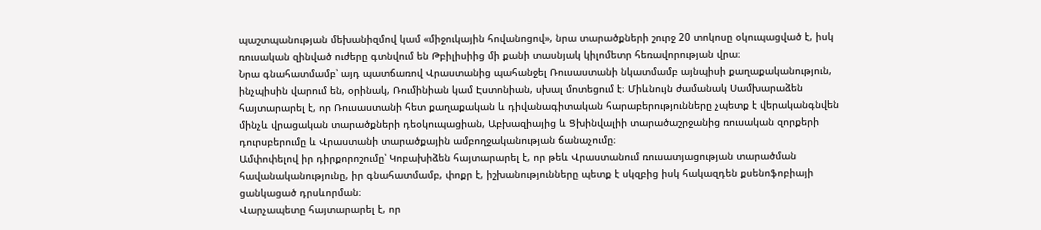պաշտպանության մեխանիզմով կամ «միջուկային հովանոցով», նրա տարածքների շուրջ 20 տոկոսը օկուպացված է, իսկ ռուսական զինված ուժերը գտնվում են Թբիլիսիից մի քանի տասնյակ կիլոմետր հեռավորության վրա։
Նրա գնահատմամբ՝ այդ պատճառով Վրաստանից պահանջել Ռուսաստանի նկատմամբ այնպիսի քաղաքականություն, ինչպիսին վարում են, օրինակ, Ռումինիան կամ Էստոնիան, սխալ մոտեցում է։ Միևնույն ժամանակ Սամխարաձեն հայտարարել է, որ Ռուսաստանի հետ քաղաքական և դիվանագիտական հարաբերությունները չպետք է վերականգնվեն մինչև վրացական տարածքների դեօկուպացիան, Աբխազիայից և Ցխինվալիի տարածաշրջանից ռուսական զորքերի դուրսբերումը և Վրաստանի տարածքային ամբողջականության ճանաչումը։
Ամփոփելով իր դիրքորոշումը՝ Կոբախիձեն հայտարարել է, որ թեև Վրաստանում ռուսատյացության տարածման հավանականությունը, իր գնահատմամբ, փոքր է, իշխանությունները պետք է սկզբից իսկ հակազդեն քսենոֆոբիայի ցանկացած դրսևորման։
Վարչապետը հայտարարել է, որ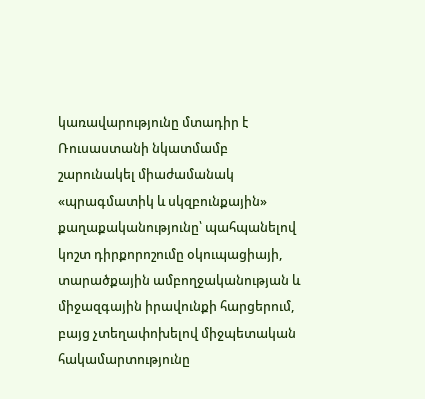կառավարությունը մտադիր է Ռուսաստանի նկատմամբ շարունակել միաժամանակ «պրագմատիկ և սկզբունքային» քաղաքականությունը՝ պահպանելով կոշտ դիրքորոշումը օկուպացիայի, տարածքային ամբողջականության և միջազգային իրավունքի հարցերում, բայց չտեղափոխելով միջպետական հակամարտությունը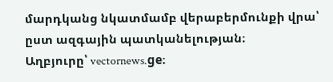մարդկանց նկատմամբ վերաբերմունքի վրա՝ ըստ ազգային պատկանելության։
Աղբյուրը՝ vectornews.ge։